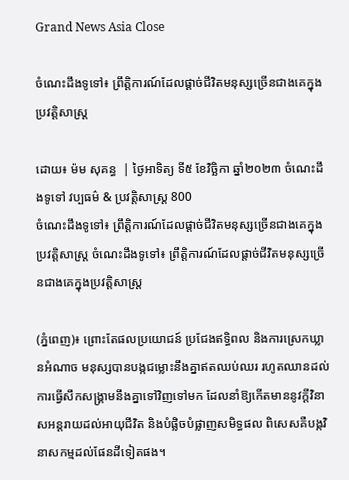Grand News Asia Close

ចំណេះដឹងទូទៅ៖ ព្រឹត្តិការណ៍ដែលផ្ដាច់ជីវិតមនុស្សច្រើនជាងគេក្នុងប្រវត្តិសាស្ត្រ

ដោយ៖ ម៉ម សុគន្ធ  | ថ្ងៃអាទិត្យ ទី៥ ខែវិច្ឆិកា ឆ្នាំ២០២៣ ចំណេះដឹងទូទៅ វប្បធម៌ & ប្រវត្តិសាស្រ្ដ 800
ចំណេះដឹងទូទៅ៖ ព្រឹត្តិការណ៍ដែលផ្ដាច់ជីវិតមនុស្សច្រើនជាងគេក្នុងប្រវត្តិសាស្ត្រ ចំណេះដឹងទូទៅ៖ ព្រឹត្តិការណ៍ដែលផ្ដាច់ជីវិតមនុស្សច្រើនជាងគេក្នុងប្រវត្តិសាស្ត្រ

(ភ្នំពេញ)៖ ព្រោះតែផលប្រយោជន៍ ប្រជែងឥទ្ធិពល និងការស្រេកឃ្លានអំណាច មនុស្សបានបង្កជម្លោះនឹងគ្នាឥតឈប់ឈរ រហូតឈានដល់ការធ្វើសឹកសង្គ្រាមនឹងគ្នាទៅវិញទៅមក ដែលនាំឱ្យកើតមាននូវក្ដីវិនាសអន្តរាយដល់អាយុជីវិត និងបំផ្លិចបំផ្លាញសមិទ្ធផល ពិសេសគឺបង្កវិនាសកម្មដល់ផែនដីទៀតផង។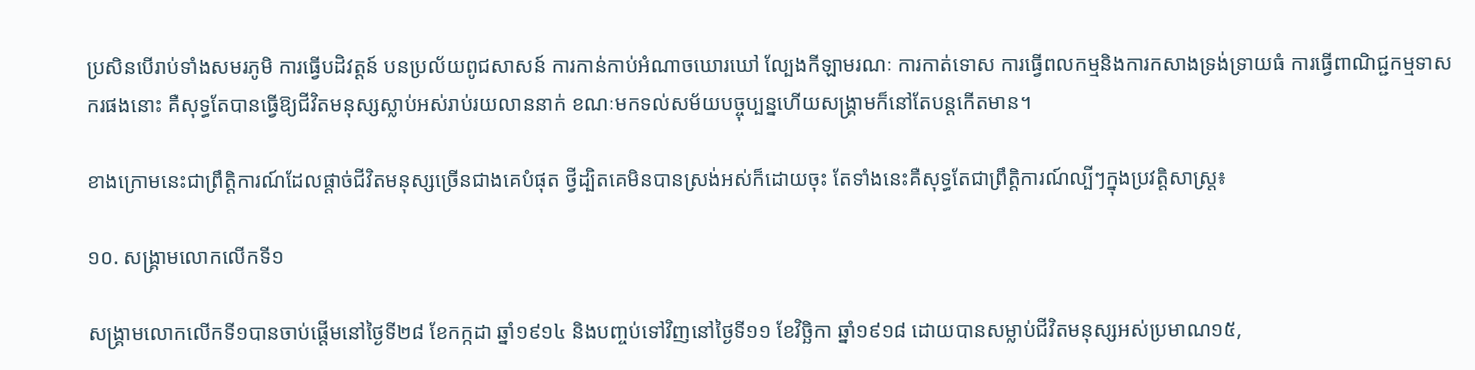ប្រសិនបើរាប់ទាំងសមរភូមិ ការធ្វើបដិវត្តន៍ បនប្រល័យពូជសាសន៍ ការកាន់កាប់អំណាចឃោរឃៅ ល្បែងកីឡាមរណៈ ការកាត់ទោស ការធ្វើពលកម្មនិងការកសាងទ្រង់ទ្រាយធំ ការធ្វើពាណិជ្ជកម្មទាសករផងនោះ គឺសុទ្ធតែបានធ្វើឱ្យជីវិតមនុស្សស្លាប់អស់រាប់រយលាននាក់ ខណៈមកទល់សម័យបច្ចុប្បន្នហើយសង្គ្រាមក៏នៅតែបន្តកើតមាន។

ខាងក្រោមនេះជាព្រឹត្តិការណ៍ដែលផ្ដាច់ជីវិតមនុស្សច្រើនជាងគេបំផុត ថ្វីដ្បិតគេមិនបានស្រង់អស់ក៏ដោយចុះ តែទាំងនេះគឺសុទ្ធតែជាព្រឹត្តិការណ៍ល្បីៗក្នុងប្រវត្តិសាស្ត្រ៖

១០. សង្គ្រាមលោកលើកទី១

សង្គ្រាមលោកលើកទី១បានចាប់ផ្ដើមនៅថ្ងៃទី២៨ ខែកក្កដា ឆ្នាំ១៩១៤ និងបញ្ចប់ទៅវិញនៅថ្ងៃទី១១ ខែវិច្ឆិកា ឆ្នាំ១៩១៨ ដោយបានសម្លាប់ជីវិតមនុស្សអស់ប្រមាណ១៥,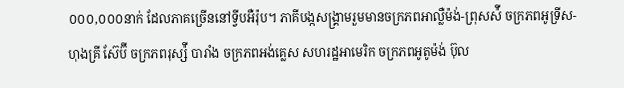០០០,០០០នាក់ ដែលភាគច្រើននៅទ្វីបអឺរ៉ុប។ ភាគីបង្កសង្គ្រាមរួមមានចក្រភពអាល្លឺម៉ង់-ព្រុសស៉ី ចក្រភពអូទ្រីស-ហុងគ្រី ស៊ែប៊ី ចក្រភពរុស្ស៉ី បារាំង ចក្រភពអង់គ្លេស សហរដ្ឋអាមេរិក ចក្រភពអូតូម៉ង់ ប៊ុល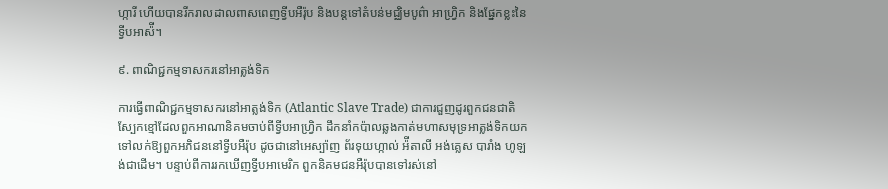ហ្ការី ហើយបានរីករាលដាលពាសពេញទ្វីបអឺរ៉ុប និងបន្តទៅតំបន់មជ្ឈិមបូព៌ា អាហ្វ្រិក និងផ្នែកខ្លះនៃទ្វីបអាស៉ី។

៩. ពាណិជ្ជកម្មទាសករនៅអាត្លង់ទិក

ការធ្វើពាណិជ្ជកម្មទាសករនៅអាត្លង់ទិក (Atlantic Slave Trade) ជាការជួញដូរពួកជនជាតិស្បែកខ្មៅដែលពួកអាណានិគមចាប់ពីទ្វីបអាហ្វ្រិក ដឹកនាំកប៉ាលឆ្លងកាត់មហាសមុទ្រអាត្លង់ទិកយកទៅលក់ឱ្យពួកអភិជននៅទ្វីបអឺរ៉ុប ដូចជានៅអេស្ប៉ាញ ព័រទុយហ្កាល់ អ៉ីតាលី អង់គ្លេស បារាំង ហូឡង់ជាដើម។ បន្ទាប់ពីការរកឃើញទ្វីបអាមេរិក ពួកនិគមជនអឺរ៉ុបបានទៅរស់នៅ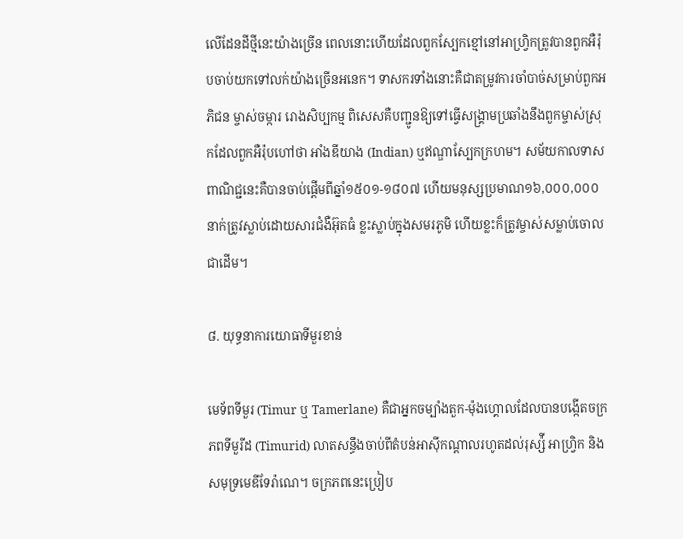លើដែនដីថ្មីនេះយ៉ាងច្រើន ពេលនោះហើយដែលពួកស្បែកខ្មៅនៅអាហ្វ្រិកត្រូវបានពួកអឺរ៉ុបចាប់យកទៅលក់យ៉ាងច្រើនអនេក។ ទាសករទាំងនោះគឺជាតម្រូវការចាំបាច់សម្រាប់ពួកអភិជន ម្ចាស់ចម្ការ រោងសិប្បកម្ម ពិសេសគឺបញ្ជូនឱ្យទៅធ្វើសង្គ្រាមប្រឆាំងនឹងពួកម្ចាស់ស្រុកដែលពួកអឺរ៉ុបហៅថា អាំងឌីយាង (Indian) ឬឥណ្ឌាស្បែកក្រហម។ សម័យកាលទាសពាណិជ្ជនេះគឺបានចាប់ផ្ដើមពីឆ្នាំ១៥០១-១៨០៧ ហើយមនុស្សប្រមាណ១៦,០០០,០០០នាក់ត្រូវស្លាប់ដោយសារជំងឺអ៊ុតធំ ខ្លះស្លាប់ក្នុងសមរភូមិ ហើយខ្លះក៏ត្រូវម្ចាស់សម្លាប់ចោលជាដើម។

៨. យុទ្ធនាការយោធាទីមួរខាន់

មេទ័ពទីមួរ (Timur ឬ Tamerlane) គឺជាអ្នកចម្បាំងតួក-ម៉ុងហ្គោលដែលបានបង្កើតចក្រភពទីមួរីដ (Timurid) លាតសន្ធឹងចាប់ពីតំបន់អាស៊ីកណ្តាលរហូតដល់រុស្ស៉ី អាហ្វ្រិក និងសមុទ្រមេឌីទែរ៉ាណេ។ ចក្រភពនេះប្រៀប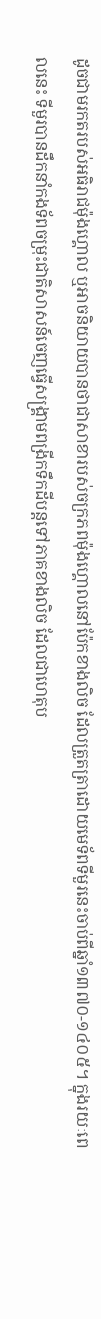ដូចជាមរកតរបស់អធិរាជម៉ុងហ្គោល ឬអាចនិយាយបានថាជាសាខារបស់ចក្រភពម៉ុងហ្គោលនៅប៉ែកខាងលិច ដែលត្រួតត្រាដោយមេទ័ពទីមួរនេះចាប់ពីឆ្នាំ១៣៧០-១៤០៥។ ក្នុងរយៈពេលនេះ ទីមួរបានដឹកនាំកងទ័ពចម្រុះជាតិសាសន៍ចេញធ្វើសង្គ្រាមពង្រីកទឹកដីបន្តទៅភាគខាងលិច ដែលជាហេតុប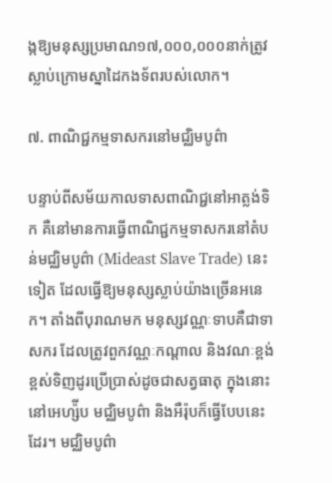ង្កឱ្យមនុស្សប្រមាណ១៧,០០០,០០០នាក់ត្រូវស្លាប់ក្រោមស្នាដៃកងទ័ពរបស់លោក។

៧. ពាណិជ្ជកម្មទាសករនៅមជ្ឈិមបូព៌ា

បន្ទាប់ពីសម័យកាលទាសពាណិជ្ជនៅអាត្លង់ទិក គឺនៅមានការធ្វើពាណិជ្ជកម្មទាសករនៅតំបន់មជ្ឈិមបូព៌ា (Mideast Slave Trade) នេះទៀត ដែលធ្វើឱ្យមនុស្សស្លាប់យ៉ាងច្រើនអនេក។ តាំងពីបុរាណមក មនុស្សវណ្ណៈទាបគឺជាទាសករ ដែលត្រូវពួកវណ្ណៈកណ្ដាល និងវណៈខ្ពង់ខ្ពស់ទិញដូរប្រើប្រាស់ដូចជាសត្វធាតុ ក្នុងនោះនៅអេហ្ស៉ីប មជ្ឈិមបូព៌ា និងអឺរ៉ុបក៏ធ្វើបែបនេះដែរ។ មជ្ឈិមបូព៌ា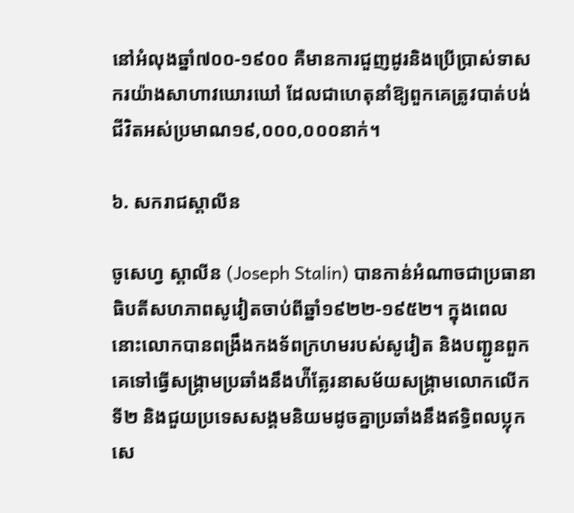នៅអំលុងឆ្នាំ៧០០-១៩០០ គឺមានការជួញដូរនិងប្រើប្រាស់ទាសករយ៉ាងសាហាវឃោរឃៅ ដែលជាហេតុនាំឱ្យពួកគេត្រូវបាត់បង់ជីវិតអស់ប្រមាណ១៩,០០០,០០០នាក់។

៦. សករាជស្ដាលីន

ចូសេហ្វ ស្ដាលីន (Joseph Stalin) បានកាន់អំណាចជាប្រធានាធិបតីសហភាពសូវៀតចាប់ពីឆ្នាំ១៩២២-១៩៥២។ ក្នុងពេលនោះលោកបានពង្រឹងកងទ័ពក្រហមរបស់សូវៀត និងបញ្ជូនពួកគេទៅធ្វើសង្គ្រាមប្រឆាំងនឹងហ៉ីត្លែរនាសម័យសង្គ្រាមលោកលើកទី២ និងជួយប្រទេសសង្គមនិយមដូចគ្នាប្រឆាំងនឹងឥទ្ធិពលប្លុកសេ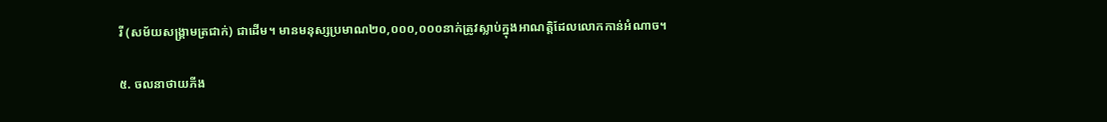រី (សម័យសង្គ្រាមត្រជាក់) ជាដើម។ មានមនុស្សប្រមាណ២០,០០០,០០០នាក់ត្រូវស្លាប់ក្នុងអាណត្តិដែលលោកកាន់អំណាច។

៥. ចលនាថាយភីង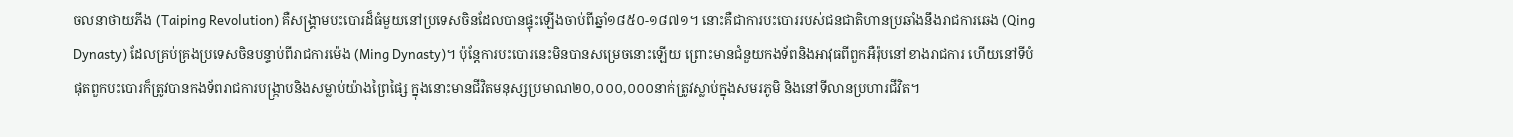ចលនាថាយភីង (Taiping Revolution) គឺសង្គ្រាមបះបោរដ៏ធំមួយនៅប្រទេសចិនដែលបានផ្ទុះឡើងចាប់ពីឆ្នាំ១៨៥០-១៨៧១។ នោះគឺជាការបះបោររបស់ជនជាតិហានប្រឆាំងនឹងរាជការឆេង (Qing Dynasty) ដែលគ្រប់គ្រងប្រទេសចិនបន្ទាប់ពីរាជការម៉េង (Ming Dynasty)។ ប៉ុន្តែការបះបោរនេះមិនបានសម្រេចនោះឡើយ ព្រោះមានជំនួយកងទ័ពនិងអាវុធពីពួកអឺរ៉ុបនៅខាងរាជការ ហើយនៅទីបំផុតពួកបះបោរក៏ត្រូវបានកងទ័ពរាជការបង្ក្រាបនិងសម្លាប់យ៉ាងព្រៃផ្សៃ ក្នុងនោះមានជីវិតមនុស្សប្រមាណ២០,០០០,០០០នាក់ត្រូវស្លាប់ក្នុងសមរភូមិ និងនៅទីលានប្រហារជីវិត។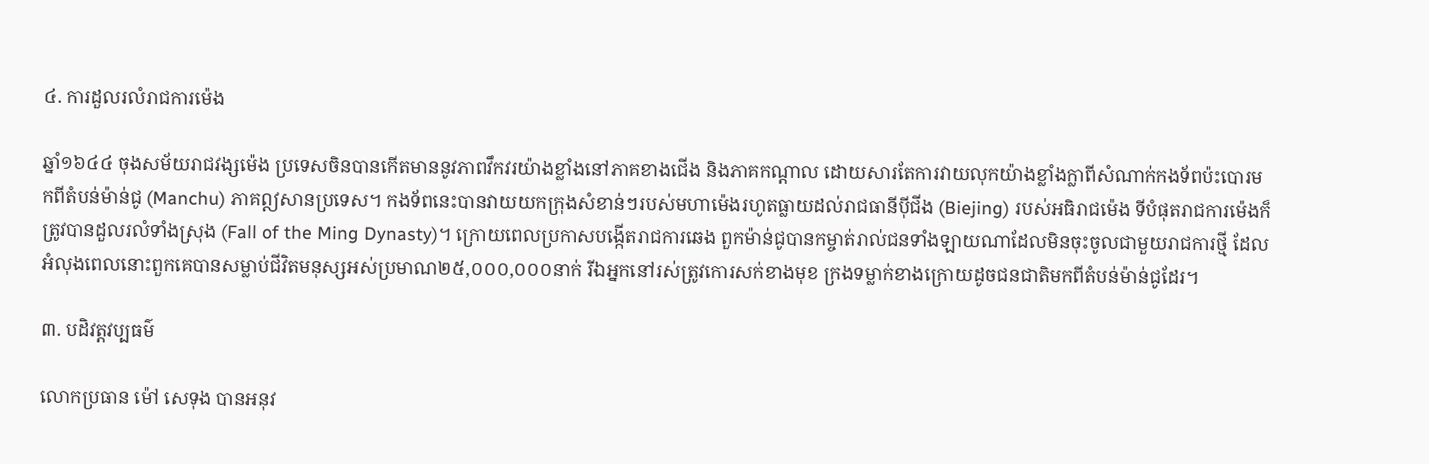៤. ការដួលរលំរាជការម៉េង

ឆ្នាំ១៦៤៤ ចុងសម័យរាជវង្សម៉េង ប្រទេសចិនបានកើតមាននូវភាពវឹកវរយ៉ាងខ្លាំងនៅភាគខាងជើង និងភាគកណ្ដាល ដោយសារតែការវាយលុកយ៉ាងខ្លាំងក្លាពីសំណាក់កងទ័ពប៉ះបោរមកពីតំបន់ម៉ាន់ជូ (Manchu) ភាគឦសានប្រទេស។ កងទ័ពនេះបានវាយយកក្រុងសំខាន់ៗរបស់មហាម៉េងរហូតធ្លាយដល់រាជធានីប៉ីជីង (Biejing) របស់អធិរាជម៉េង ទីបំផុតរាជការម៉េងក៏ត្រូវបានដួលរលំទាំងស្រុង (Fall of the Ming Dynasty)។ ក្រោយពេលប្រកាសបង្កើតរាជការឆេង ពួកម៉ាន់ជូបានកម្ចាត់រាល់ជនទាំងឡាយណាដែលមិនចុះចូលជាមួយរាជការថ្មី ដែលអំលុងពេលនោះពួកគេបានសម្លាប់ជីវិតមនុស្សអស់ប្រមាណ២៥,០០០,០០០នាក់ រីឯអ្នកនៅរស់ត្រូវកោរសក់ខាងមុខ ក្រងទម្លាក់ខាងក្រោយដូចជនជាតិមកពីតំបន់ម៉ាន់ជូដែរ។

៣. បដិវត្តវប្បធម៌

លោកប្រធាន ម៉ៅ សេទុង បានអនុវ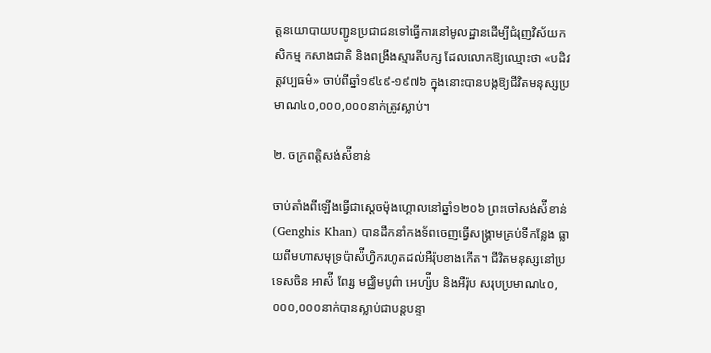ត្តនយោបាយបញ្ជូនប្រជាជនទៅធ្វើការនៅមូលដ្ឋានដើម្បីជំរុញវិស័យកសិកម្ម កសាងជាតិ និងពង្រឹងស្មារតីបក្ស ដែលលោកឱ្យឈ្មោះថា «បដិវត្តវប្បធម៌» ចាប់ពីឆ្នាំ១៩៤៩-១៩៧៦ ក្នុងនោះបានបង្កឱ្យជីវិតមនុស្សប្រមាណ៤០,០០០,០០០នាក់ត្រូវស្លាប់។

២. ចក្រពត្តិសង់ស៉ីខាន់

ចាប់តាំងពីឡើងធ្វើជាស្ដេចម៉ុងហ្គោលនៅឆ្នាំ១២០៦ ព្រះចៅសង់ស៉ីខាន់ (Genghis Khan) បានដឹកនាំកងទ័ពចេញធ្វើសង្គ្រាមគ្រប់ទីកន្លែង ធ្លាយពីមហាសមុទ្រប៉ាស៉ីហ្វិករហូតដល់អឺរ៉ុបខាងកើត។ ជីវិតមនុស្សនៅប្រទេសចិន អាស៉ី ពែរ្ស មជ្ឈិមបូព៌ា អេហ្ស៉ីប និងអឺរ៉ុប សរុបប្រមាណ៤០,០០០,០០០នាក់បានស្លាប់ជាបន្តបន្ទា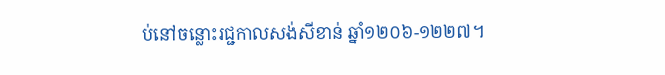ប់នៅចន្លោះរជ្ជកាលសង់សីខាន់ ឆ្នាំ១២០៦-១២២៧។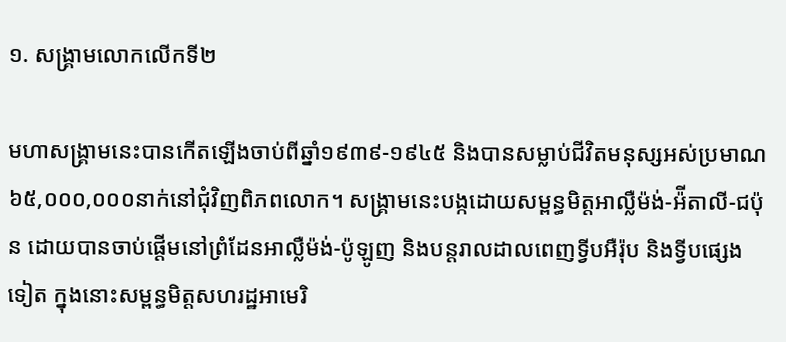១. សង្គ្រាមលោកលើកទី២

មហាសង្គ្រាមនេះបានកើតឡើងចាប់ពីឆ្នាំ១៩៣៩-១៩៤៥ និងបានសម្លាប់ជីវិតមនុស្សអស់ប្រមាណ៦៥,០០០,០០០នាក់នៅជុំវិញពិភពលោក។ សង្គ្រាមនេះបង្កដោយសម្ពន្ធមិត្តអាល្លឺម៉ង់-អ៉ីតាលី-ជប៉ុន ដោយបានចាប់ផ្ដើមនៅព្រំដែនអាល្លឺម៉ង់-ប៉ូឡូញ និងបន្តរាលដាលពេញទ្វីបអឺរ៉ុប និងទ្វីបផ្សេងទៀត ក្នុងនោះសម្ពន្ធមិត្តសហរដ្ឋអាមេរិ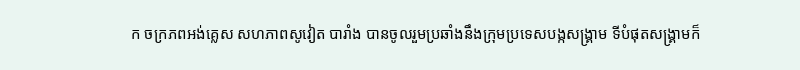ក ចក្រភពអង់គ្លេស សហភាពសូវៀត បារាំង បានចូលរួមប្រឆាំងនឹងក្រុមប្រទេសបង្កសង្គ្រាម ទីបំផុតសង្គ្រាមក៏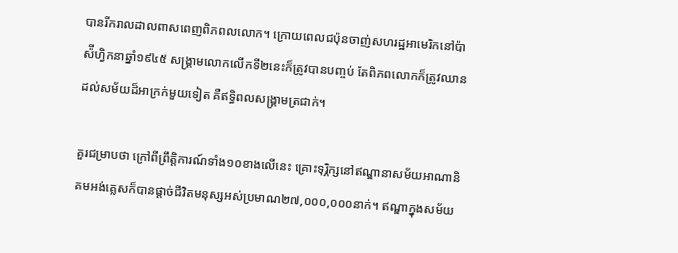បានរីករាលដាលពាសពេញពិភពលលោក។ ក្រោយពេលជប៉ុនចាញ់សហរដ្ឋអាមេរិកនៅប៉ាស៉ីហ្វិកនាឆ្នាំ១៩៤៥ សង្គ្រាមលោកលើកទី២នេះក៏ត្រូវបានបញ្ចប់ តែពិភពលោកក៏ត្រូវឈានដល់សម័យដ៏អាក្រក់មួយទៀត គឺឥទ្ធិពលសង្គ្រាមត្រជាក់។

គួរជម្រាបថា ក្រៅពីព្រឹត្តិការណ៍ទាំង១០ខាងលើនេះ គ្រោះទុរ្ភិក្សនៅឥណ្ឌានាសម័យអាណានិគមអង់គ្លេសក៏បានផ្ដាច់ជីវិតមនុស្សអស់ប្រមាណ២៧,០០០,០០០នាក់។ ឥណ្ឌាក្នុងសម័យ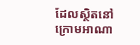ដែលស្ថិតនៅក្រោមអាណា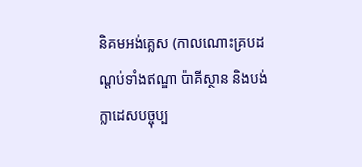និគមអង់គ្លេស (កាលណោះគ្របដណ្ដប់ទាំងឥណ្ឌា ប៉ាគីស្ថាន និងបង់ក្លាដេសបច្ចុប្ប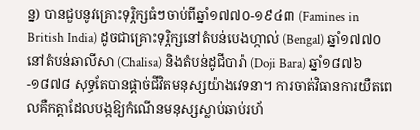ន្ន) បានជួបនូវគ្រោះទុរ្ភិក្សធំៗចាប់ពីឆ្នាំ១៧៧០-១៩៤៣ (Famines in British India) ដូចជាគ្រោះទុរ្ភិក្សនៅតំបន់បេងហ្កាល់ (Bengal) ឆ្នាំ១៧៧០ នៅតំបន់ឆាលីសា (Chalisa) និងតំបន់ដូជីបារ៉ា (Doji Bara) ឆ្នាំ១៨៧៦-១៨៧៨ សុទ្ធតែបានផ្ដាច់ជីវិតមនុស្សយ៉ាងវេទនា។ ការចាត់វិធានការយឺតពេលគឺកត្តាដែលបង្កឱ្យកំណើនមនុស្សស្លាប់ឆាប់រហ័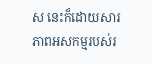ស នេះក៏ដោយសារភាពអសកម្មរបស់រ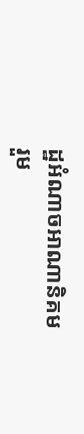ដ្ឋអំណាចអាណានិគម រួម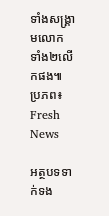ទាំងសង្គ្រាមលោកទាំង២លើកផង៕ ប្រភព៖ Fresh News

អត្ថបទទាក់ទង